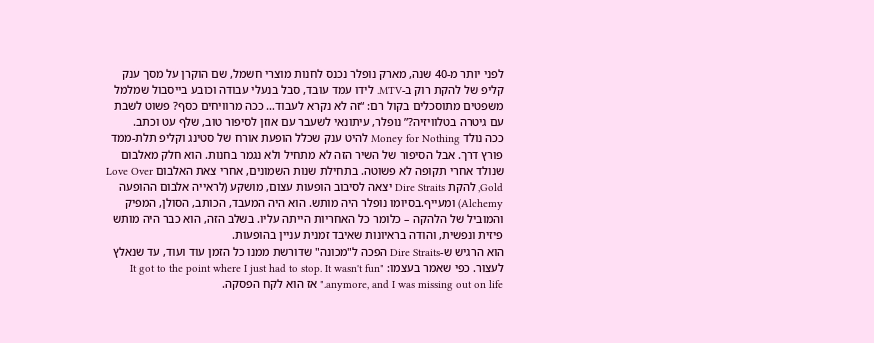לפני יותר מ-40 שנה, מארק נופלר נכנס לחנות מוצרי חשמל, שם הוקרן על מסך ענק קליפ של להקת רוק ב-MTV. לידו עמד עובד, סבל בנעלי עבודה וכובע בייסבול שמלמל משפטים מתוסכלים בקול רם: “זה לא נקרא לעבוד… ככה מרוויחים כסף? פשוט לשבת עם גיטרה בטלוויזיה?” נופלר, עיתונאי לשעבר עם אוזן לסיפור טוב, שלף עט וכתב.
ככה נולד Money for Nothing להיט ענק שכלל הופעת אורח של סטינג וקליפ תלת-ממד פורץ דרך. אבל הסיפור של השיר הזה לא מתחיל ולא נגמר בחנות. הוא חלק מאלבום שנולד אחרי תקופה לא פשוטה. בתחילת שנות השמונים, אחרי צאת האלבום Love Over Gold, להקת Dire Straits יצאה לסיבוב הופעות עצום, מושקע (לראייה אלבום ההופעה Alchemy) ומעייף.בסיומו נופלר היה מותש. הוא היה המעבד, הכותב, הסולן, המפיק והמוביל של הלהקה – כלומר כל האחריות הייתה עליו. בשלב הזה, הוא כבר היה מותש פיזית ונפשית, והודה בראיונות שאיבד זמנית עניין בהופעות.
הוא הרגיש ש-Dire Straits הפכה ל"מכונה" שדורשת ממנו כל הזמן עוד ועוד, עד שנאלץ לעצור. כפי שאמר בעצמו: "It got to the point where I just had to stop. It wasn't fun anymore, and I was missing out on life." אז הוא לקח הפסקה.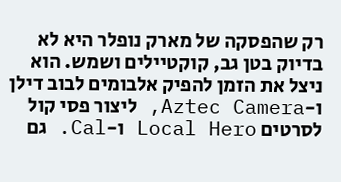רק שהפסקה של מארק נופלר היא לא בדיוק בטן גב, קוקטיילים ושמש. הוא ניצל את הזמן להפיק אלבומים לבוב דילן ו-Aztec Camera, ליצור פסי קול לסרטים Local Hero ו-Cal. גם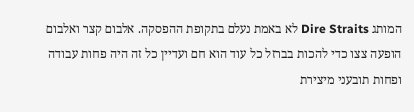המותג Dire Straits לא באמת נעלם בתקופת ההפסקה. אלבום קצר ואלבום הופעה צצו כדי להכות בברזל כל עוד הוא חם ועדיין כל זה היה פחות עבודה ופחות תובעני מיצירת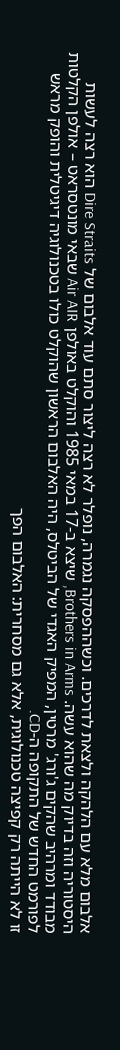אלבום מלא עם הלהקה ולצאת לדרכים. וכשההפסקה נגמרה, נופלר לא רצה ליצור סתם עוד אלבום של Dire Straits הוא רצה לעשות היסטוריה וזה בדיוק מה שהוא עשה. Brothers in Arms, שיצא ב-17 במאי 1985 והוקלט באולפן Air AIR שבאי מונטסראט – אולפן הקלטות מבודד ומרהיב שהקים ג'ורג' מרטין, המפיק האגדי של הביטלס, היה האלבום הראשון שהוקלט כולו בטכנולוגיה דיגיטלית והופק מראש לפורמט החדש של התקופה ה-CD.
זו לא הייתה רק קפיצה טכנולוגית, אלא גם מסחרית: האלבום הפך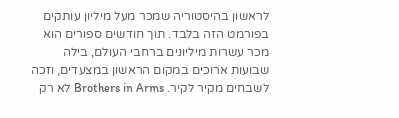לראשון בהיסטוריה שמכר מעל מיליון עותקים בפורמט הזה בלבד. תוך חודשים ספורים הוא מכר עשרות מיליונים ברחבי העולם, בילה שבועות ארוכים במקום הראשון במצעדים, וזכה לשבחים מקיר לקיר. Brothers in Arms לא רק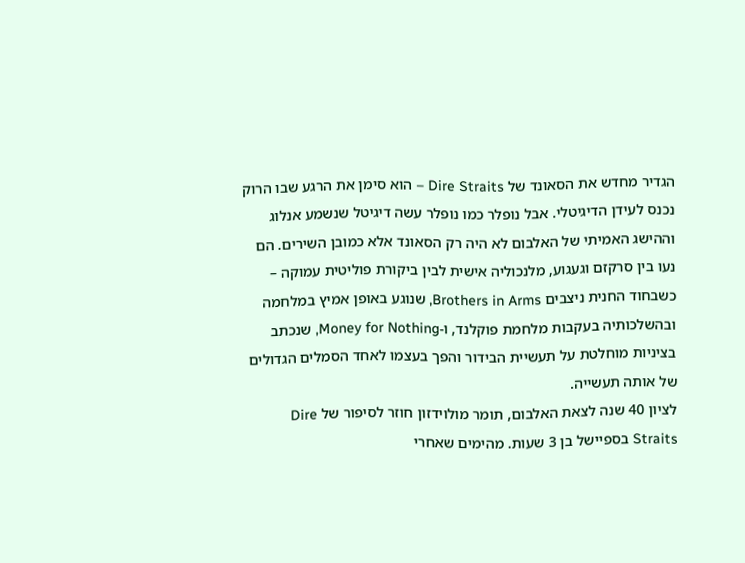הגדיר מחדש את הסאונד של Dire Straits – הוא סימן את הרגע שבו הרוק נכנס לעידן הדיגיטלי. אבל נופלר כמו נופלר עשה דיגיטל שנשמע אנלוג וההישג האמיתי של האלבום לא היה רק הסאונד אלא כמובן השירים. הם נעו בין סרקזם וגעגוע, מלנכוליה אישית לבין ביקורת פוליטית עמוקה – כשבחוד החנית ניצבים Brothers in Arms, שנוגע באופן אמיץ במלחמה ובהשלכותיה בעקבות מלחמת פוקלנד, ו-Money for Nothing, שנכתב בציניות מוחלטת על תעשיית הבידור והפך בעצמו לאחד הסמלים הגדולים של אותה תעשייה.
לציון 40 שנה לצאת האלבום, תומר מולוידזון חוזר לסיפור של Dire Straits בספיישל בן 3 שעות. מהימים שאחרי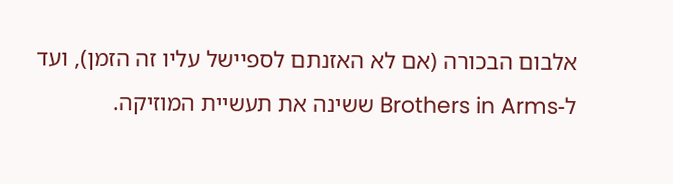אלבום הבכורה (אם לא האזנתם לספיישל עליו זה הזמן), ועד ל-Brothers in Arms ששינה את תעשיית המוזיקה.